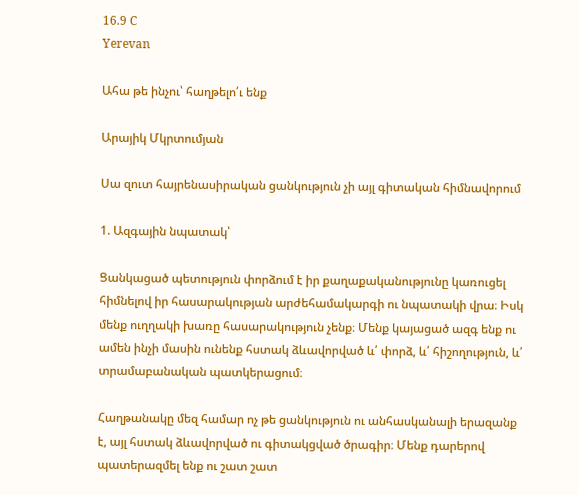16.9 C
Yerevan

Ահա թե ինչու՝ հաղթելո՛ւ ենք

Արայիկ Մկրտումյան

Սա զուտ հայրենասիրական ցանկություն չի այլ գիտական հիմնավորում

1. Ազգային նպատակ՝

Ցանկացած պետություն փորձում է իր քաղաքականությունը կառուցել հիմնելով իր հասարակության արժեհամակարգի ու նպատակի վրա։ Իսկ մենք ուղղակի խառը հասարակություն չենք։ Մենք կայացած ազգ ենք ու ամեն ինչի մասին ունենք հստակ ձևավորված և՛ փորձ, և՛ հիշողություն, և՛ տրամաբանական պատկերացում։

Հաղթանակը մեզ համար ոչ թե ցանկություն ու անհասկանալի երազանք է, այլ հստակ ձևավորված ու գիտակցված ծրագիր։ Մենք դարերով պատերազմել ենք ու շատ շատ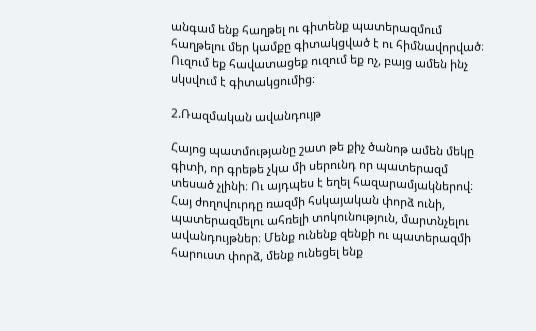անգամ ենք հաղթել ու գիտենք պատերազմում հաղթելու մեր կամքը գիտակցված է ու հիմնավորված։ Ուզում եք հավատացեք ուզում եք ոչ, բայց ամեն ինչ սկսվում է գիտակցումից։

2.Ռազմական ավանդույթ

Հայոց պատմությանը շատ թե քիչ ծանոթ ամեն մեկը գիտի, որ գրեթե չկա մի սերունդ որ պատերազմ տեսած չլինի։ Ու այդպես է եղել հազարամյակներով։ Հայ ժողովուրդը ռազմի հսկայական փորձ ունի, պատերազմելու ահռելի տոկունություն, մարտնչելու ավանդույթներ։ Մենք ունենք զենքի ու պատերազմի հարուստ փորձ, մենք ունեցել ենք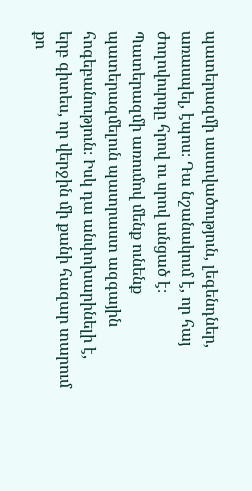պատերազմի աստվածություն, լեգենդներ, առասպել, էպոս։ Դա նշանակում է, որ հայ ժողովուրդը հրով ու սրով անցած է։ Պատերազմի առումով մենք ունենք պատերազմելուն պատրաստ ազգային հոգեբանություն։ Իսկ դա անփոխարինելի է, երբ գիտես, որ վերջին մի քանի հազար տարում քո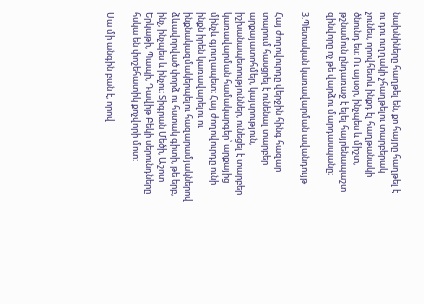նախնիները հաղթել են, քո հայրը հաղթել է ու դու ուղղակի չհաղթելու տարբերակ չունես, որովհետև ինքդ էլ հաղթանակի ծնունդ ես։ Ու այսօր, ինչպես և միշտ, թշնամուն ընդառաջ է ելել հայրենապաշտ զինվորը ոչ թե վարձու մարդասպանը։

3.Պետական կառավարման ավանդույթ

Հայ ժողովուրդը վերջին հինգ հազար տարում հասցրել է ունենալ տարբեր արքայատոհմեր, կայսրություն, իշխանապետություններ, ունեցել է տարբեր կառավարման համակարգեր՝ արքայից մինչև գյուղապետ։ Հայ ժողովուրդը ունի ինքն իրեն կառավարելու ու ինքնակազմակերպելու հազարամյակներով ձևավորված փորձ ու հստակ գիտի, թե երբ, ինչ, ինչպես և ինչու։ Տիգրան Մեծի, Աշոտ Երկաթի, Պապի, Դավիթ Բեկի սերունդները հսկա են փոշեհատիկ քոչվորի մոտ:

Սա մի անգին բան է, որով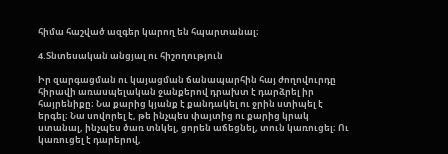հիմա հաշված ազգեր կարող են հպարտանալ։

4.Տնտեսական անցյալ ու հիշողություն

Իր զարգացման ու կայացման ճանապարհին հայ ժողովուրդը հիրավի առասպելական ջանքերով դրախտ է դարձրել իր հայրենիքը։ Նա քարից կյանք է քանդակել ու ջրին ստիպել է երգել։ Նա սովորել է, թե ինչպես փայտից ու քարից կրակ ստանալ, ինչպես ծառ տնկել, ցորեն աճեցնել, տուն կառուցել։ Ու կառուցել է դարերով,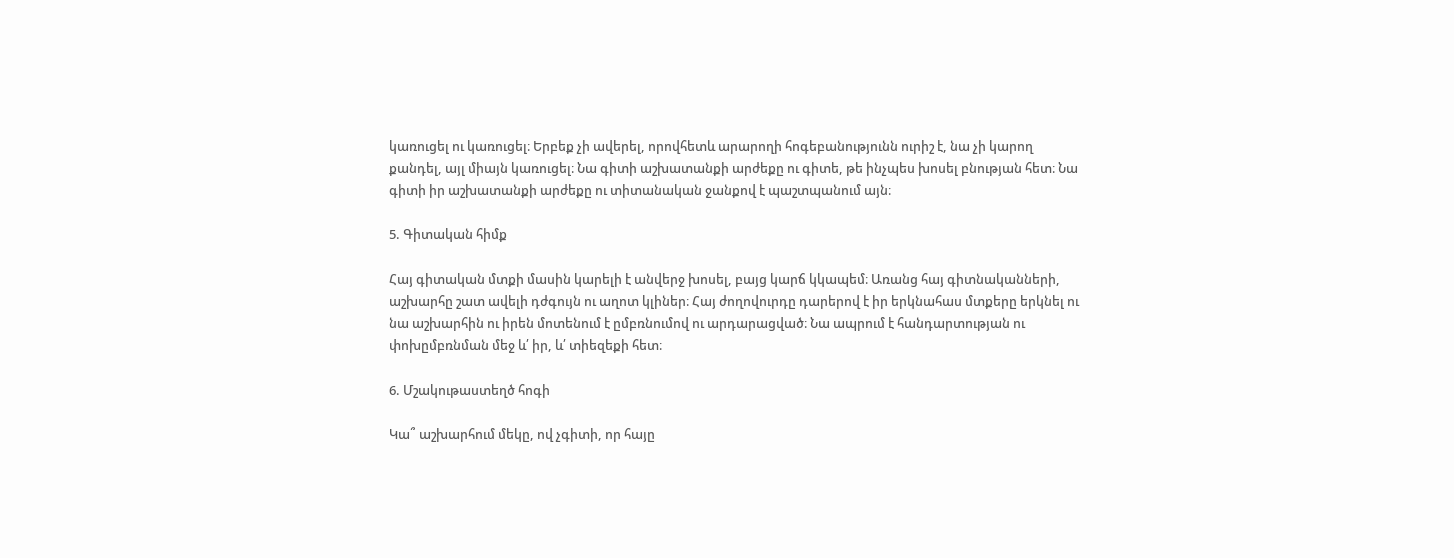կառուցել ու կառուցել։ Երբեք չի ավերել, որովհետև արարողի հոգեբանությունն ուրիշ է, նա չի կարող քանդել, այլ միայն կառուցել։ Նա գիտի աշխատանքի արժեքը ու գիտե, թե ինչպես խոսել բնության հետ։ Նա գիտի իր աշխատանքի արժեքը ու տիտանական ջանքով է պաշտպանում այն։

5. Գիտական հիմք

Հայ գիտական մտքի մասին կարելի է անվերջ խոսել, բայց կարճ կկապեմ։ Առանց հայ գիտնականների, աշխարհը շատ ավելի դժգույն ու աղոտ կլիներ։ Հայ ժողովուրդը դարերով է իր երկնահաս մտքերը երկնել ու նա աշխարհին ու իրեն մոտենում է ըմբռնումով ու արդարացված։ Նա ապրում է հանդարտության ու փոխըմբռնման մեջ և՛ իր, և՛ տիեզեքի հետ։

6. Մշակութաստեղծ հոգի

Կա՞ աշխարհում մեկը, ով չգիտի, որ հայը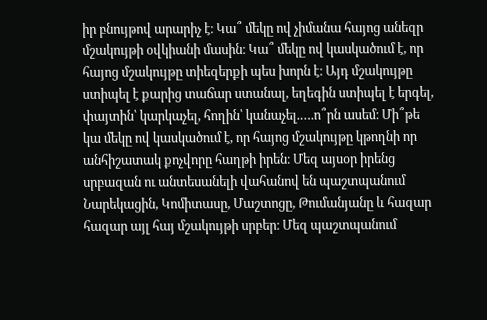իր բնույթով արարիչ է։ Կա՞ մեկը ով չիմանա հայոց անեզր մշակույթի օվկիանի մասին։ Կա՞ մեկը ով կասկածում է, որ հայոց մշակույթը տիեզերքի պես խորն է։ Այդ մշակույթը ստիպել է քարից տաճար ստանալ, եղեգին ստիպել է երգել, փայտին՝ կարկաչել, հողին՝ կանաչել.….ո՞րն ասեմ։ Մի՞թե կա մեկը ով կասկածում է, որ հայոց մշակույթը կթողնի որ անհիշատակ քոչվորը հաղթի իրեն։ Մեզ այսօր իրենց սրբազան ու անտեսանելի վահանով են պաշտպանում Նարեկացին, Կոմիտասը, Մաշտոցը, Թումանյանը և հազար հազար այլ հայ մշակույթի սրբեր։ Մեզ պաշտպանում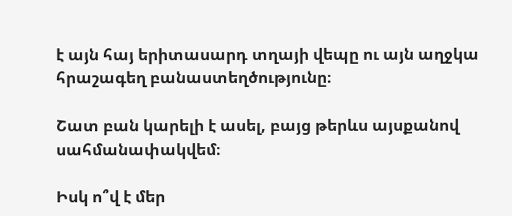է այն հայ երիտասարդ տղայի վեպը ու այն աղջկա հրաշագեղ բանաստեղծությունը։

Շատ բան կարելի է ասել, բայց թերևս այսքանով սահմանափակվեմ։

Իսկ ո՞վ է մեր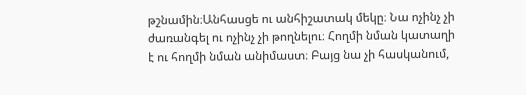թշնամին։Անհասցե ու անհիշատակ մեկը։ Նա ոչինչ չի ժառանգել ու ոչինչ չի թողնելու։ Հողմի նման կատաղի է ու հողմի նման անիմաստ։ Բայց նա չի հասկանում,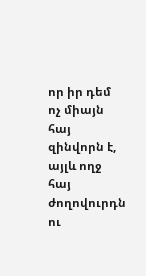որ իր դեմ ոչ միայն հայ զինվորն է, այլև ողջ հայ ժողովուրդն ու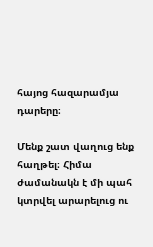հայոց հազարամյա դարերը։

Մենք շատ վաղուց ենք հաղթել։ Հիմա ժամանակն է մի պահ կտրվել արարելուց ու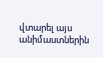վտարել այս անիմաստներին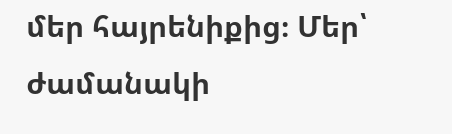մեր հայրենիքից։ Մեր՝ ժամանակի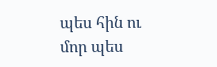պես հին ու մոր պես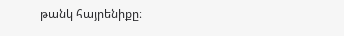թանկ հայրենիքը։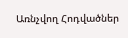Առնչվող Հոդվածներ